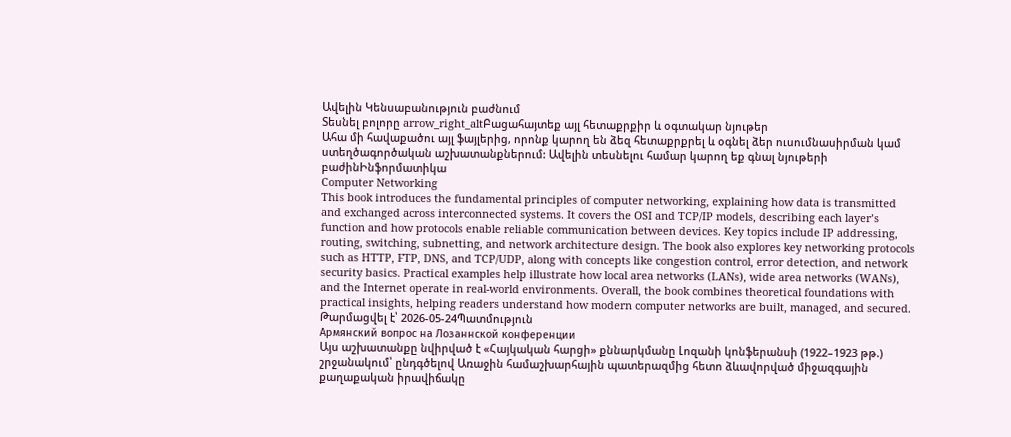Ավելին Կենսաբանություն բաժնում
Տեսնել բոլորը arrow_right_altԲացահայտեք այլ հետաքրքիր և օգտակար նյութեր
Ահա մի հավաքածու այլ ֆայլերից, որոնք կարող են ձեզ հետաքրքրել և օգնել ձեր ուսումնասիրման կամ ստեղծագործական աշխատանքներում: Ավելին տեսնելու համար կարող եք գնալ նյութերի բաժինԻնֆորմատիկա
Computer Networking
This book introduces the fundamental principles of computer networking, explaining how data is transmitted and exchanged across interconnected systems. It covers the OSI and TCP/IP models, describing each layer’s function and how protocols enable reliable communication between devices. Key topics include IP addressing, routing, switching, subnetting, and network architecture design. The book also explores key networking protocols such as HTTP, FTP, DNS, and TCP/UDP, along with concepts like congestion control, error detection, and network security basics. Practical examples help illustrate how local area networks (LANs), wide area networks (WANs), and the Internet operate in real-world environments. Overall, the book combines theoretical foundations with practical insights, helping readers understand how modern computer networks are built, managed, and secured.
Թարմացվել է՝ 2026-05-24Պատմություն
Армянский вопрос на Лозаннской конференции
Այս աշխատանքը նվիրված է «Հայկական հարցի» քննարկմանը Լոզանի կոնֆերանսի (1922–1923 թթ.) շրջանակում՝ ընդգծելով Առաջին համաշխարհային պատերազմից հետո ձևավորված միջազգային քաղաքական իրավիճակը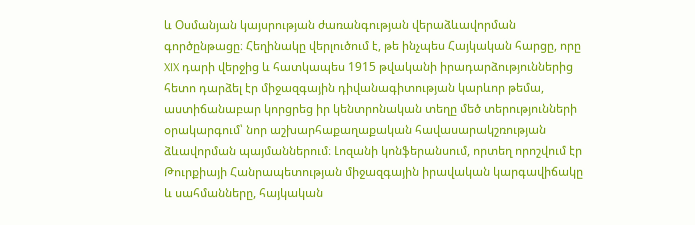և Օսմանյան կայսրության ժառանգության վերաձևավորման գործընթացը։ Հեղինակը վերլուծում է, թե ինչպես Հայկական հարցը, որը XIX դարի վերջից և հատկապես 1915 թվականի իրադարձություններից հետո դարձել էր միջազգային դիվանագիտության կարևոր թեմա, աստիճանաբար կորցրեց իր կենտրոնական տեղը մեծ տերությունների օրակարգում՝ նոր աշխարհաքաղաքական հավասարակշռության ձևավորման պայմաններում։ Լոզանի կոնֆերանսում, որտեղ որոշվում էր Թուրքիայի Հանրապետության միջազգային իրավական կարգավիճակը և սահմանները, հայկական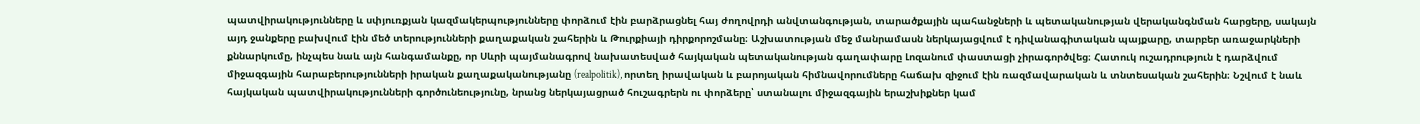պատվիրակությունները և սփյուռքյան կազմակերպությունները փորձում էին բարձրացնել հայ ժողովրդի անվտանգության, տարածքային պահանջների և պետականության վերականգնման հարցերը, սակայն այդ ջանքերը բախվում էին մեծ տերությունների քաղաքական շահերին և Թուրքիայի դիրքորոշմանը։ Աշխատության մեջ մանրամասն ներկայացվում է դիվանագիտական պայքարը, տարբեր առաջարկների քննարկումը, ինչպես նաև այն հանգամանքը, որ Սևրի պայմանագրով նախատեսված հայկական պետականության գաղափարը Լոզանում փաստացի չիրագործվեց։ Հատուկ ուշադրություն է դարձվում միջազգային հարաբերությունների իրական քաղաքականությանը (realpolitik), որտեղ իրավական և բարոյական հիմնավորումները հաճախ զիջում էին ռազմավարական և տնտեսական շահերին։ Նշվում է նաև հայկական պատվիրակությունների գործունեությունը, նրանց ներկայացրած հուշագրերն ու փորձերը՝ ստանալու միջազգային երաշխիքներ կամ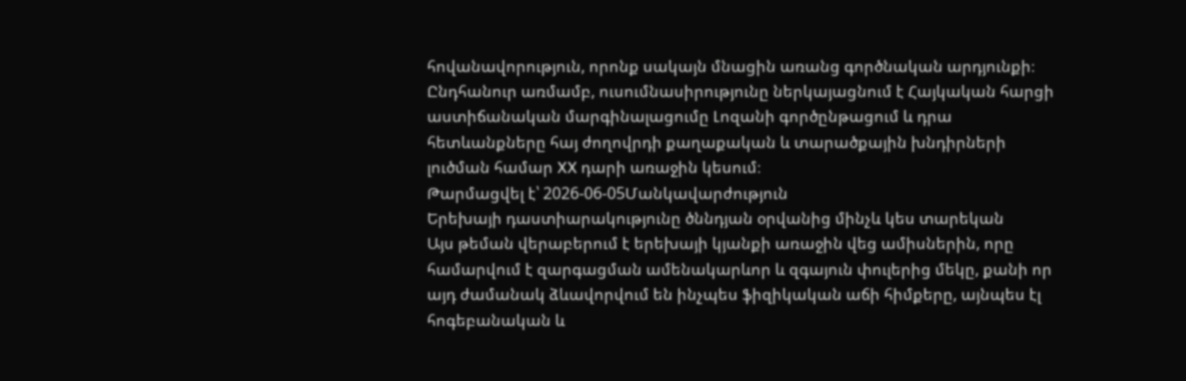հովանավորություն, որոնք սակայն մնացին առանց գործնական արդյունքի։ Ընդհանուր առմամբ, ուսումնասիրությունը ներկայացնում է Հայկական հարցի աստիճանական մարգինալացումը Լոզանի գործընթացում և դրա հետևանքները հայ ժողովրդի քաղաքական և տարածքային խնդիրների լուծման համար XX դարի առաջին կեսում։
Թարմացվել է՝ 2026-06-05Մանկավարժություն
Երեխայի դաստիարակությունը ծննդյան օրվանից մինչև կես տարեկան
Այս թեման վերաբերում է երեխայի կյանքի առաջին վեց ամիսներին, որը համարվում է զարգացման ամենակարևոր և զգայուն փուլերից մեկը, քանի որ այդ ժամանակ ձևավորվում են ինչպես ֆիզիկական աճի հիմքերը, այնպես էլ հոգեբանական և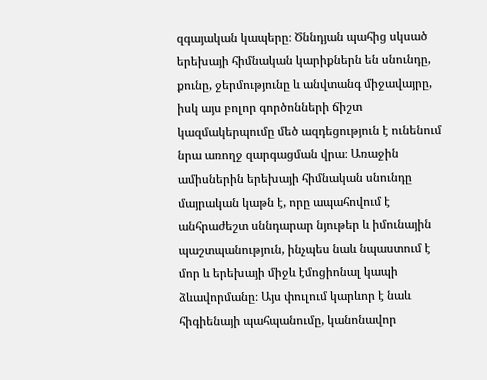զգայական կապերը։ Ծննդյան պահից սկսած երեխայի հիմնական կարիքներն են սնունդը, քունը, ջերմությունը և անվտանգ միջավայրը, իսկ այս բոլոր գործոնների ճիշտ կազմակերպումը մեծ ազդեցություն է ունենում նրա առողջ զարգացման վրա։ Առաջին ամիսներին երեխայի հիմնական սնունդը մայրական կաթն է, որը ապահովում է անհրաժեշտ սննդարար նյութեր և իմունային պաշտպանություն, ինչպես նաև նպաստում է մոր և երեխայի միջև էմոցիոնալ կապի ձևավորմանը։ Այս փուլում կարևոր է նաև հիգիենայի պահպանումը, կանոնավոր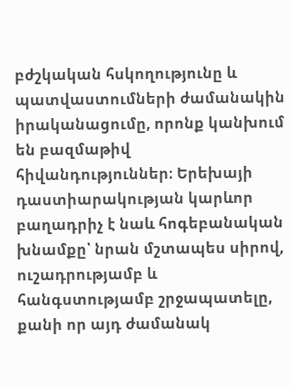բժշկական հսկողությունը և պատվաստումների ժամանակին իրականացումը, որոնք կանխում են բազմաթիվ հիվանդություններ։ Երեխայի դաստիարակության կարևոր բաղադրիչ է նաև հոգեբանական խնամքը՝ նրան մշտապես սիրով, ուշադրությամբ և հանգստությամբ շրջապատելը, քանի որ այդ ժամանակ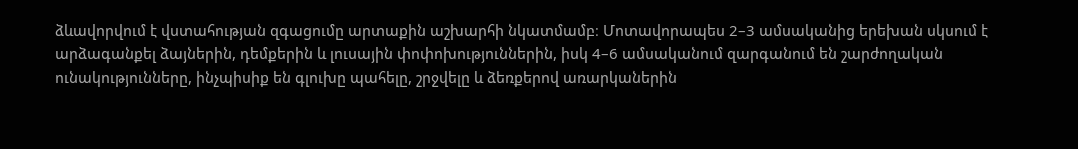ձևավորվում է վստահության զգացումը արտաքին աշխարհի նկատմամբ։ Մոտավորապես 2–3 ամսականից երեխան սկսում է արձագանքել ձայներին, դեմքերին և լուսային փոփոխություններին, իսկ 4–6 ամսականում զարգանում են շարժողական ունակությունները, ինչպիսիք են գլուխը պահելը, շրջվելը և ձեռքերով առարկաներին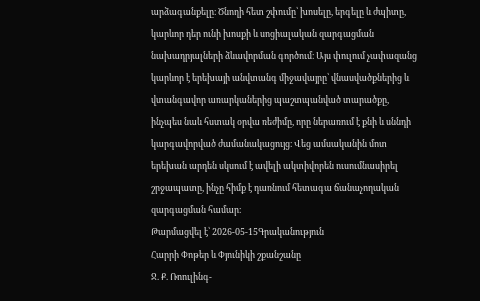արձագանքելը։ Ծնողի հետ շփումը՝ խոսելը, երգելը և ժպիտը, կարևոր դեր ունի խոսքի և սոցիալական զարգացման նախադրյալների ձևավորման գործում։ Այս փուլում չափազանց կարևոր է երեխայի անվտանգ միջավայրը՝ վնասվածքներից և վտանգավոր առարկաներից պաշտպանված տարածքը, ինչպես նաև հստակ օրվա ռեժիմը, որը ներառում է քնի և սննդի կարգավորված ժամանակացույց։ Վեց ամսականին մոտ երեխան արդեն սկսում է ավելի ակտիվորեն ուսումնասիրել շրջապատը, ինչը հիմք է դառնում հետագա ճանաչողական զարգացման համար։
Թարմացվել է՝ 2026-05-15Գրականություն
Հարրի Փոթեր և Փյունիկի շքանշանը
Ջ. Ք. Ռոուլինգ-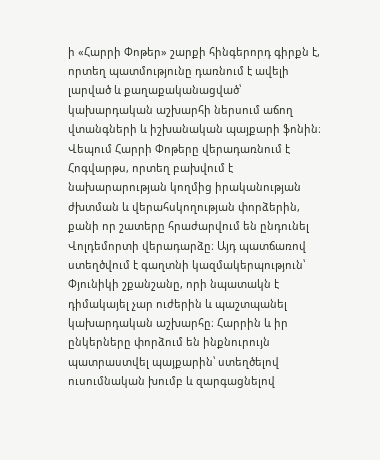ի «Հարրի Փոթեր» շարքի հինգերորդ գիրքն է, որտեղ պատմությունը դառնում է ավելի լարված և քաղաքականացված՝ կախարդական աշխարհի ներսում աճող վտանգների և իշխանական պայքարի ֆոնին։ Վեպում Հարրի Փոթերը վերադառնում է Հոգվարթս, որտեղ բախվում է նախարարության կողմից իրականության ժխտման և վերահսկողության փորձերին, քանի որ շատերը հրաժարվում են ընդունել Վոլդեմորտի վերադարձը։ Այդ պատճառով ստեղծվում է գաղտնի կազմակերպություն՝ Փյունիկի շքանշանը, որի նպատակն է դիմակայել չար ուժերին և պաշտպանել կախարդական աշխարհը։ Հարրին և իր ընկերները փորձում են ինքնուրույն պատրաստվել պայքարին՝ ստեղծելով ուսումնական խումբ և զարգացնելով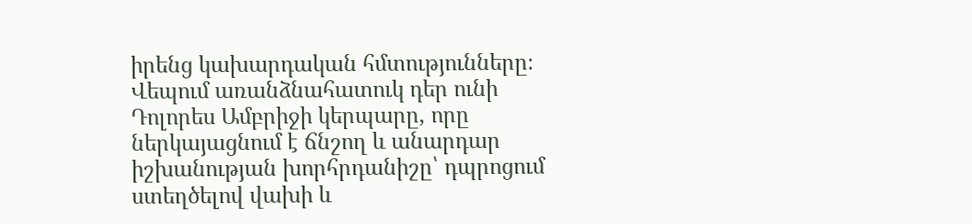իրենց կախարդական հմտությունները։ Վեպում առանձնահատուկ դեր ունի Դոլորես Ամբրիջի կերպարը, որը ներկայացնում է ճնշող և անարդար իշխանության խորհրդանիշը՝ դպրոցում ստեղծելով վախի և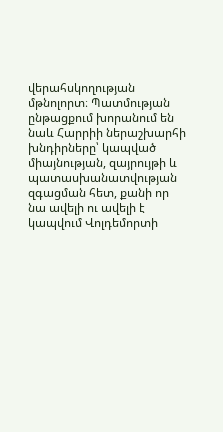վերահսկողության մթնոլորտ։ Պատմության ընթացքում խորանում են նաև Հարրիի ներաշխարհի խնդիրները՝ կապված միայնության, զայրույթի և պատասխանատվության զգացման հետ, քանի որ նա ավելի ու ավելի է կապվում Վոլդեմորտի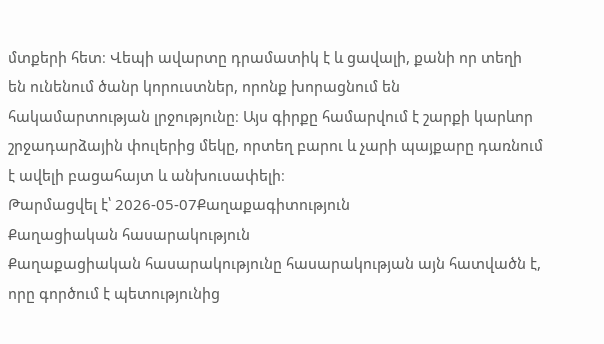մտքերի հետ։ Վեպի ավարտը դրամատիկ է և ցավալի, քանի որ տեղի են ունենում ծանր կորուստներ, որոնք խորացնում են հակամարտության լրջությունը։ Այս գիրքը համարվում է շարքի կարևոր շրջադարձային փուլերից մեկը, որտեղ բարու և չարի պայքարը դառնում է ավելի բացահայտ և անխուսափելի։
Թարմացվել է՝ 2026-05-07Քաղաքագիտություն
Քաղացիական հասարակություն
Քաղաքացիական հասարակությունը հասարակության այն հատվածն է, որը գործում է պետությունից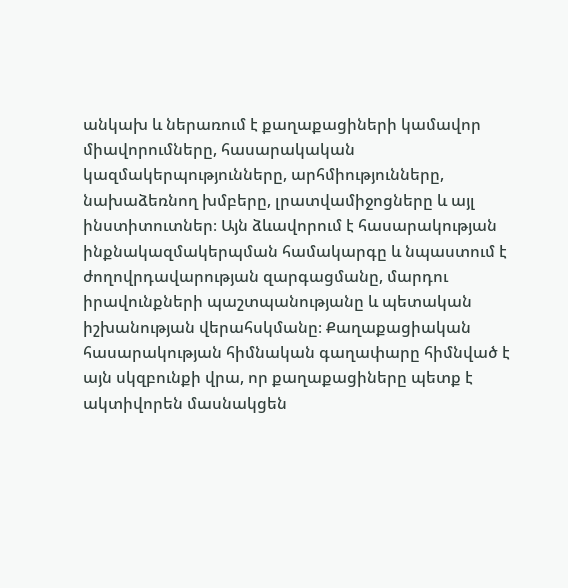անկախ և ներառում է քաղաքացիների կամավոր միավորումները, հասարակական կազմակերպությունները, արհմիությունները, նախաձեռնող խմբերը, լրատվամիջոցները և այլ ինստիտուտներ։ Այն ձևավորում է հասարակության ինքնակազմակերպման համակարգը և նպաստում է ժողովրդավարության զարգացմանը, մարդու իրավունքների պաշտպանությանը և պետական իշխանության վերահսկմանը։ Քաղաքացիական հասարակության հիմնական գաղափարը հիմնված է այն սկզբունքի վրա, որ քաղաքացիները պետք է ակտիվորեն մասնակցեն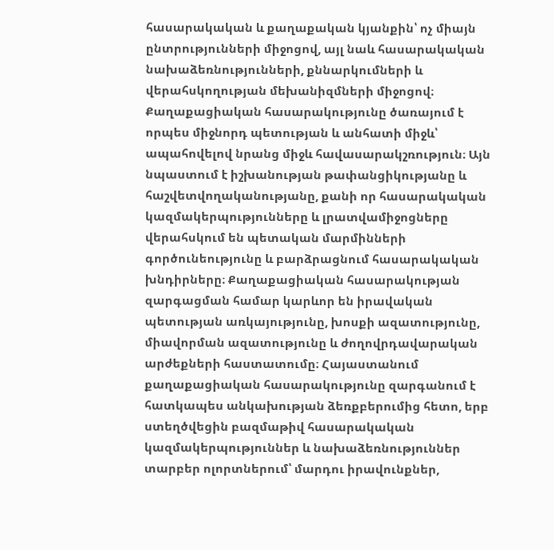հասարակական և քաղաքական կյանքին՝ ոչ միայն ընտրությունների միջոցով, այլ նաև հասարակական նախաձեռնությունների, քննարկումների և վերահսկողության մեխանիզմների միջոցով։ Քաղաքացիական հասարակությունը ծառայում է որպես միջնորդ պետության և անհատի միջև՝ ապահովելով նրանց միջև հավասարակշռություն։ Այն նպաստում է իշխանության թափանցիկությանը և հաշվետվողականությանը, քանի որ հասարակական կազմակերպությունները և լրատվամիջոցները վերահսկում են պետական մարմինների գործունեությունը և բարձրացնում հասարակական խնդիրները։ Քաղաքացիական հասարակության զարգացման համար կարևոր են իրավական պետության առկայությունը, խոսքի ազատությունը, միավորման ազատությունը և ժողովրդավարական արժեքների հաստատումը։ Հայաստանում քաղաքացիական հասարակությունը զարգանում է հատկապես անկախության ձեռքբերումից հետո, երբ ստեղծվեցին բազմաթիվ հասարակական կազմակերպություններ և նախաձեռնություններ տարբեր ոլորտներում՝ մարդու իրավունքներ,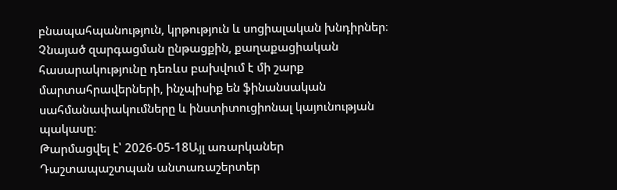բնապահպանություն, կրթություն և սոցիալական խնդիրներ։ Չնայած զարգացման ընթացքին, քաղաքացիական հասարակությունը դեռևս բախվում է մի շարք մարտահրավերների, ինչպիսիք են ֆինանսական սահմանափակումները և ինստիտուցիոնալ կայունության պակասը։
Թարմացվել է՝ 2026-05-18Այլ առարկաներ
Դաշտապաշտպան անտառաշերտեր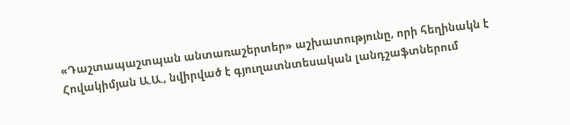«Դաշտապաշտպան անտառաշերտեր» աշխատությունը, որի հեղինակն է Հովակիմյան Ա.Ա., նվիրված է գյուղատնտեսական լանդշաֆտներում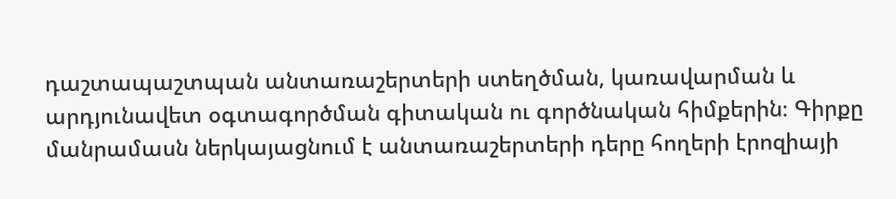դաշտապաշտպան անտառաշերտերի ստեղծման, կառավարման և արդյունավետ օգտագործման գիտական ու գործնական հիմքերին։ Գիրքը մանրամասն ներկայացնում է անտառաշերտերի դերը հողերի էրոզիայի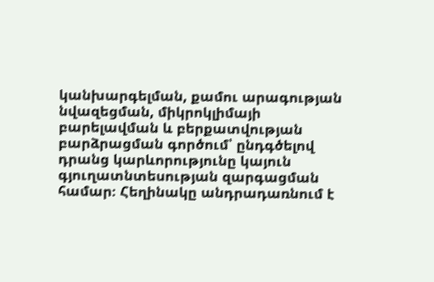կանխարգելման, քամու արագության նվազեցման, միկրոկլիմայի բարելավման և բերքատվության բարձրացման գործում՝ ընդգծելով դրանց կարևորությունը կայուն գյուղատնտեսության զարգացման համար։ Հեղինակը անդրադառնում է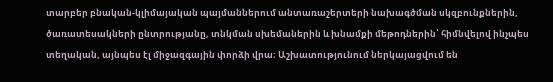տարբեր բնական-կլիմայական պայմաններում անտառաշերտերի նախագծման սկզբունքներին, ծառատեսակների ընտրությանը, տնկման սխեմաներին և խնամքի մեթոդներին՝ հիմնվելով ինչպես տեղական, այնպես էլ միջազգային փորձի վրա։ Աշխատությունում ներկայացվում են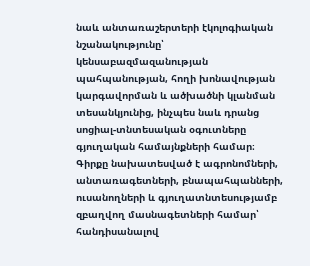նաև անտառաշերտերի էկոլոգիական նշանակությունը՝ կենսաբազմազանության պահպանության, հողի խոնավության կարգավորման և ածխածնի կլանման տեսանկյունից, ինչպես նաև դրանց սոցիալ-տնտեսական օգուտները գյուղական համայնքների համար։ Գիրքը նախատեսված է ագրոնոմների, անտառագետների, բնապահպանների, ուսանողների և գյուղատնտեսությամբ զբաղվող մասնագետների համար՝ հանդիսանալով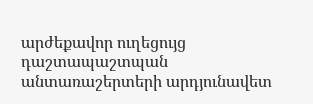արժեքավոր ուղեցույց դաշտապաշտպան անտառաշերտերի արդյունավետ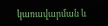կառավարման և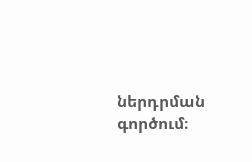ներդրման գործում։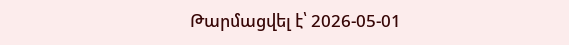Թարմացվել է՝ 2026-05-01